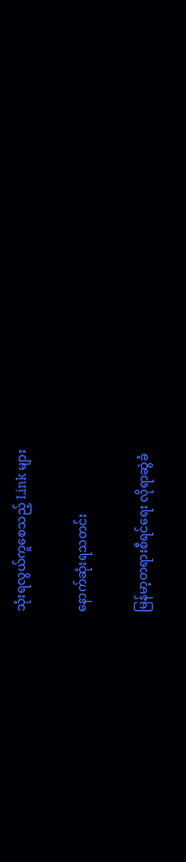သုံးရလွယ်ကူစေသည့် Link များ

နောက်ဆုံးရသတင်း

မြန်မာ့တရားစီရင်ရေး လိုရာဆွဲခံ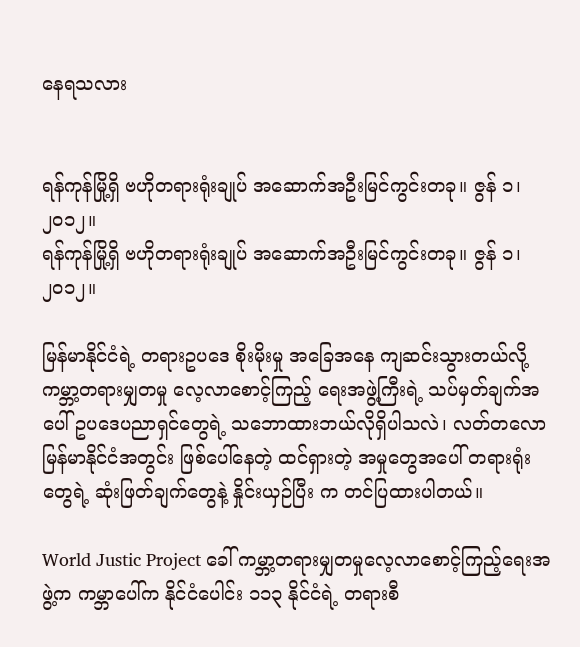နေရသလား


ရန်ကုန်မြို့ရှိ ဗဟိုတရားရုံးချုပ် အဆောက်အဦးမြင်ကွင်းတခု။ ဇွန် ၁၊ ၂၀၁၂။
ရန်ကုန်မြို့ရှိ ဗဟိုတရားရုံးချုပ် အဆောက်အဦးမြင်ကွင်းတခု။ ဇွန် ၁၊ ၂၀၁၂။

မြန်မာနိုင်ငံရဲ့ တရားဥပဒေ စိုးမိုးမှု အခြေအနေ ကျဆင်းသွားတယ်လို့ ကမ္ဘာ့တရားမျှတမှု လေ့လာစောင့်ကြည့် ရေးအဖွဲ့ကြီးရဲ့ သပ်မှတ်ချက်အပေါ် ဥပဒေပညာရှင်တွေရဲ့ သဘောထားဘယ်လိုရှိပါသလဲ၊ လတ်တလော မြန်မာနိုင်ငံအတွင်း ဖြစ်ပေါ်နေတဲ့ ထင်ရှားတဲ့ အမှုတွေအပေါ် တရားရုံးတွေရဲ့ ဆုံးဖြတ်ချက်တွေနဲ့ နှိုင်းယှဉ်ပြီး က တင်ပြထားပါတယ်။

World Justic Project ခေါ် ကမ္ဘာ့တရားမျှတမှုလေ့လာစောင့်ကြည့်ရေးအဖွဲ့က ကမ္ဘာပေါ်က နိုင်ငံပေါင်း ၁၁၃ နိုင်ငံရဲ့ တရားစီ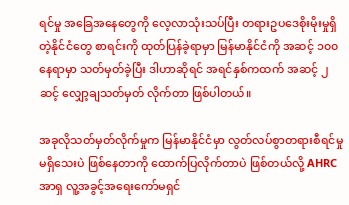ရင်မှု အခြေအနေတွေကို လေ့လာသုံးသပ်ပြီး တရားဥပဒေစိုးမိုးမှုရှိတဲ့နိုင်ငံတွေ စာရင်းကို ထုတ်ပြန်ခဲ့ရာမှာ မြန်မာနိုင်ငံကို အဆင့် ၁၀၀ နေရာမှာ သတ်မှတ်ခဲ့ပြီး ဒါဟာဆိုရင် အရင်နှစ်ကထက် အဆင့် ၂ ဆင့် လျှော့ချသတ်မှတ် လိုက်တာ ဖြစ်ပါတယ်။

အခုလိုသတ်မှတ်လိုက်မှုက မြန်မာနိုင်ငံမှာ လွတ်လပ်စွာတရားစီရင်မှု မရှိသေးပဲ ဖြစ်နေတာကို ထောက်ပြလိုက်တာပဲ ဖြစ်တယ်လို့ AHRC အာရှ လူ့အခွင့်အရေးကော်မရှင်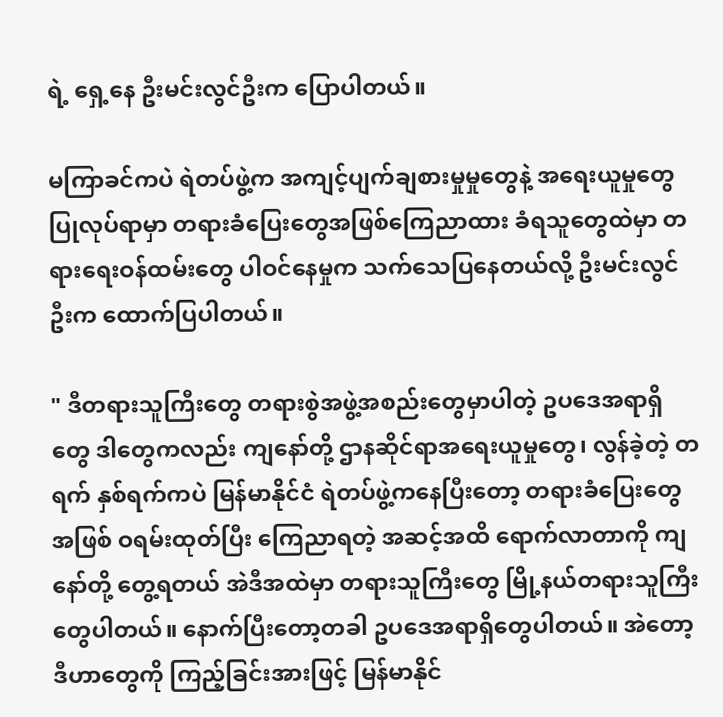ရဲ့ ရှေ့နေ ဦးမင်းလွင်ဦးက ပြောပါတယ်။

မကြာခင်ကပဲ ရဲတပ်ဖွဲ့က အကျင့်ပျက်ချစားမှုမှုတွေနဲ့ အရေးယူမှုတွေပြုလုပ်ရာမှာ တရားခံပြေးတွေအဖြစ်ကြေညာထား ခံရသူတွေထဲမှာ တရားရေးဝန်ထမ်းတွေ ပါဝင်နေမှုက သက်သေပြနေတယ်လို့ ဦးမင်းလွင်ဦးက ထောက်ပြပါတယ်။

" ဒီတရားသူကြီးတွေ တရားစွဲအဖွဲ့အစည်းတွေမှာပါတဲ့ ဥပဒေအရာရှိတွေ ဒါတွေကလည်း ကျနော်တို့ ဌာနဆိုင်ရာအရေးယူမှုတွေ၊ လွန်ခဲ့တဲ့ တရက် နှစ်ရက်ကပဲ မြန်မာနိုင်ငံ ရဲတပ်ဖွဲ့ကနေပြီးတော့ တရားခံပြေးတွေအဖြစ် ဝရမ်းထုတ်ပြီး ကြေညာရတဲ့ အဆင့်အထိ ရောက်လာတာကို ကျနော်တို့ တွေ့ရတယ် အဲဒီအထဲမှာ တရားသူကြီးတွေ မြို့နယ်တရားသူကြီးတွေပါတယ်။ နောက်ပြီးတော့တခါ ဥပဒေအရာရှိတွေပါတယ်။ အဲတော့ ဒီဟာတွေကို ကြည့်ခြင်းအားဖြင့် မြန်မာနိုင်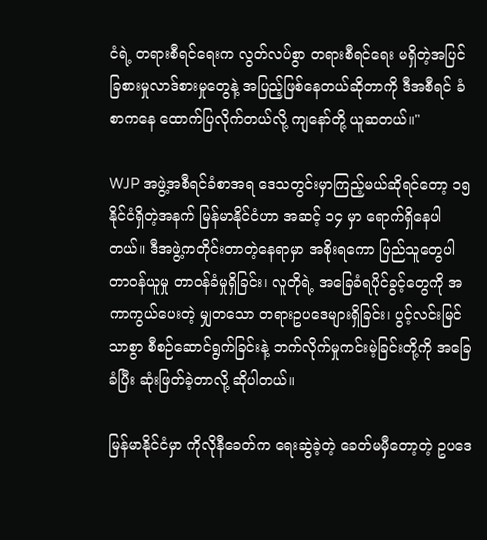ငံရဲ့ တရားစီရင်ရေးက လွတ်လပ်စွာ တရားစီရင်ရေး မရှိတဲ့အပြင် ခြစားမှုလာဒ်စားမှုတွေနဲ့ အပြည့်ဖြစ်နေတယ်ဆိုတာကို ဒီအစီရင် ခံစာကနေ ထောက်ပြလိုက်တယ်လို့ ကျနော်တို့ ယူဆတယ်။"

WJP အဖွဲ့အစီရင်ခံစာအရ ဒေသတွင်းမှာကြည့်မယ်ဆိုရင်တော့ ၁၅ နိုင်ငံရှိတဲ့အနက် မြန်မာနိုင်ငံဟာ အဆင့် ၁၄ မှာ ရောက်ရှိနေပါတယ်။ ဒီအဖွဲ့ကတိုင်းတာတဲ့နေရာမှာ အစိုးရကော ပြည်သူတွေပါ တာဝန်ယူမှု တာဝန်ခံမှုရှိခြင်း၊ လူတိုရဲ့ အခြေခံရပိုင်ခွင့်တွေကို အကာကွယ်ပေးတဲ့ မျှတသော တရားဥပဒေများရှိခြင်း၊ ပွင့်လင်းမြင်သာစွာ စီစဉ်ဆောင်ရွက်ခြင်းနဲ့ ဘက်လိုက်မှုကင်းမဲ့ခြင်းတို့ကို အခြေခံပြီး ဆုံးဖြတ်ခဲ့တာလို့ ဆိုပါတယ်။

မြန်မာနိုင်ငံမှာ ကိုလိုနီခေတ်က ရေးဆွဲခဲ့တဲ့ ခေတ်မမှီတော့တဲ့ ဥပဒေ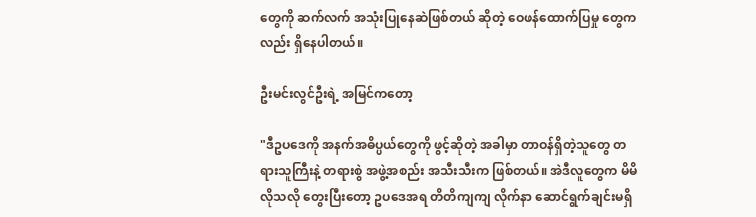တွေကို ဆက်လက် အသုံးပြုနေဆဲဖြစ်တယ် ဆိုတဲ့ ဝေဖန်ထောက်ပြမှု တွေကလည်း ရှိနေပါတယ်။

ဦးမင်းလွင်ဦးရဲ့ အမြင်ကတော့

"ဒီဥပဒေကို အနက်အဓိပ္ပယ်တွေကို ဖွင့်ဆိုတဲ့ အခါမှာ တာဝန်ရှိတဲ့သူတွေ တရားသူကြီးနဲ့ တရားစွဲ အဖွဲ့အစည်း အသီးသီးက ဖြစ်တယ်။ အဲဒီလူတွေက မိမိ လိုသလို တွေးပြီးတော့ ဥပဒေအရ တိတိကျကျ လိုက်နာ ဆောင်ရွက်ချင်းမရှိ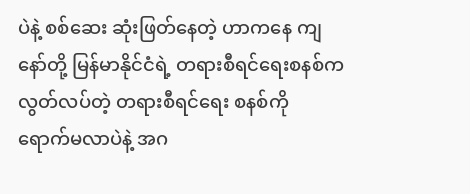ပဲနဲ့ စစ်ဆေး ဆုံးဖြတ်နေတဲ့ ဟာကနေ ကျနော်တို့ မြန်မာနိုင်ငံရဲ့ တရားစီရင်ရေးစနစ်က လွတ်လပ်တဲ့ တရားစီရင်ရေး စနစ်ကို ရောက်မလာပဲနဲ့ အဂ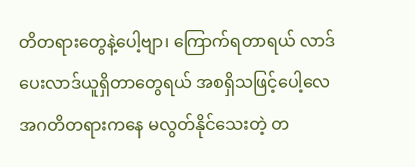တိတရားတွေနဲ့ပေါ့ဗျာ၊ ကြောက်ရတာရယ် လာဒ်ပေးလာဒ်ယူရှိတာတွေရယ် အစရှိသဖြင့်ပေါ့လေ အဂတိတရားကနေ မလွတ်နိုင်သေးတဲ့ တ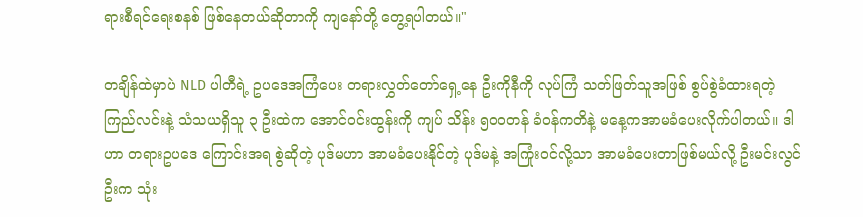ရားစီရင်ရေးစနစ် ဖြစ်နေတယ်ဆိုတာကို ကျနော်တို့ တွေ့ရပါတယ်။"

တချိန်ထဲမှာပဲ NLD ပါတီရဲ့ ဥပဒေအကြံပေး တရားလွှတ်တော်ရှေ့နေ ဦးကိုနီကို လုပ်ကြံ သတ်ဖြတ်သူအဖြစ် စွပ်စွဲခံထားရတဲ့ ကြည်လင်းနဲ့ သံသယရှိသူ ၃ ဦးထဲက အောင်ဝင်းထွန်းကို ကျပ် သိန်း ၅၀၀တန် ခံဝန်ကတိနဲ့ မနေ့ကအာမခံပေးလိုက်ပါတယ်။ ဒါဟာ တရားဥပဒေ ကြောင်းအရ စွဲဆိုတဲ့ ပုဒ်မဟာ အာမခံပေးနိုင်တဲ့ ပုဒ်မနဲ့ အကြုံးဝင်လို့သာ အာမခံပေးတာဖြစ်မယ်လို့ ဦးမင်းလွင်ဦးက သုံး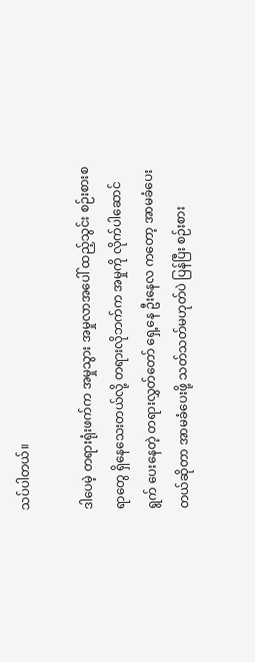သပ်ပါတယ်။

ဒါပေမဲ့ တရားရုံးဖက်က အမှုသွား အမှုလာအပေါ် ထည့်သွင်း စဉ်းစားစရာတွေ ရှိနေသေးတယ်လို့ တရားလိုဘက်က အမှုကို လိုက်ပါဆောင်ရွက် ပေးနေတဲ့ တရားလွှတ်တော် ရှေ့နေ ဦးနေလ ကတော့ အာမခံပေးတယ်ဆိုတာ အာမခံပေးဖို့ သတ်သတ်မဟုတ်ပဲ ပြန်ပြီး စဉ်းစား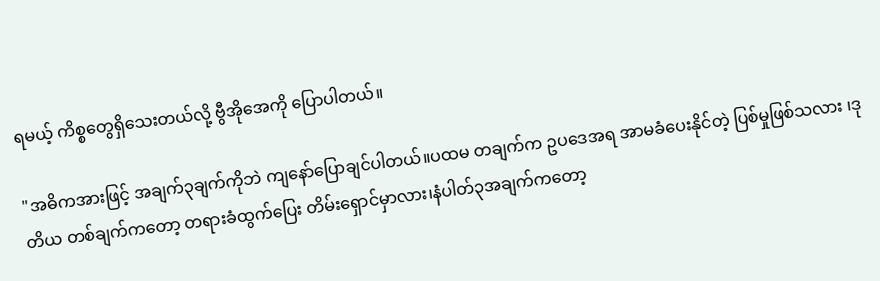ရမယ့် ကိစ္စတွေရှိသေးတယ်လို့ ဗွီအိုအေကို ပြောပါတယ်။

"အဓိကအားဖြင့် အချက်၃ချက်ကိုဘဲ ကျနော်ပြောချင်ပါတယ်။ပထမ တချက်က ဥပဒေအရ အာမခံပေးနိုင်တဲ့ ပြစ်မှုဖြစ်သလား ၊ဒုတိယ တစ်ချက်ကတော့ တရားခံထွက်ပြေး တိမ်းရှောင်မှာလား၊နံပါတ်၃အချက်ကတော့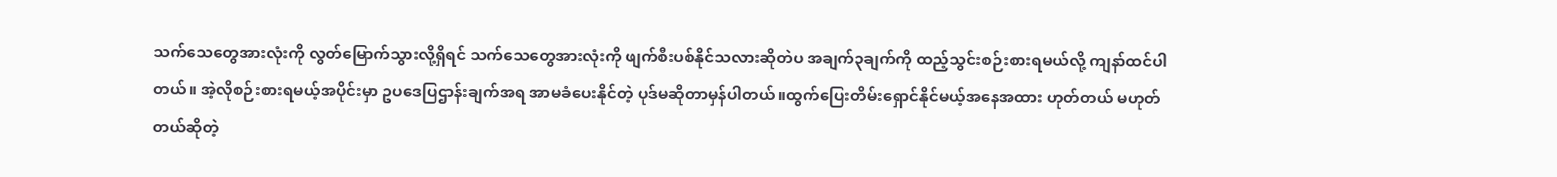သက်သေတွေအားလုံးကို လွတ်မြောက်သွားလို့ရှိရင် သက်သေတွေအားလုံးကို ဖျက်စီးပစ်နိုင်သလားဆိုတဲပ အချက်၃ချက်ကို ထည့်သွင်းစဉ်းစားရမယ်လို့ ကျနာ်ထင်ပါတယ်။ အဲ့လိုစဉ်းစားရမယ့်အပိုင်းမှာ ဥပဒေပြဌာန်းချက်အရ အာမခံပေးနိုင်တဲ့ ပုဒ်မဆိုတာမှန်ပါတယ်။ထွက်ပြေးတိမ်းရှောင်နိုင်မယ့်အနေအထား ဟုတ်တယ် မဟုတ်တယ်ဆိုတဲ့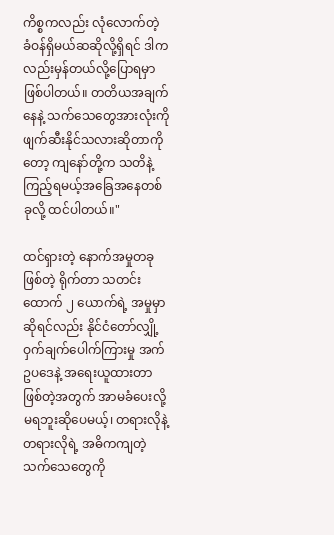ကိစ္စကလည်း လုံလောက်တဲ့ ခံဝန်ရှိမယ်ဆဆိုလို့ရှိရင် ဒါကလည်းမှန်တယ်လို့ပြောရမှာဖြစ်ပါတယ်။ တတိယအချက်နေနဲ့ သက်သေတွေအားလုံးကို ဖျက်ဆီးနိုင်သလားဆိုတာကိုတော့ ကျနော်တို့က သတိနဲ့ကြည့်ရမယ့်အခြေအနေတစ်ခုလို့ ထင်ပါတယ်။"

ထင်ရှားတဲ့ နောက်အမှုတခုဖြစ်တဲ့ ရိုက်တာ သတင်းထောက် ၂ ယောက်ရဲ့ အမှုမှာဆိုရင်လည်း နိုင်ငံတော်လျှို့ဝှက်ချက်ပေါက်ကြားမှု အက်ဥပဒေနဲ့ အရေးယူထားတာဖြစ်တဲ့အတွက် အာမခံပေးလို့ မရဘူးဆိုပေမယ့်၊ တရားလိုနဲ့ တရားလိုရဲ့ အဓိကကျတဲ့ သက်သေတွေကို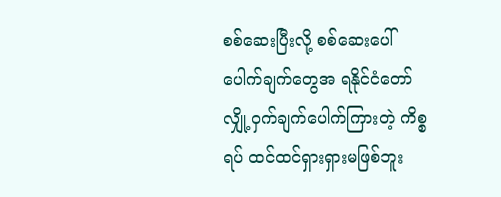စစ်ဆေးပြီးလို့ စစ်ဆေးပေါ်ပေါက်ချက်တွေအ ရနိုင်ငံတော်လျှို့ဝှက်ချက်ပေါက်ကြားတဲ့ ကိစ္စရပ် ထင်ထင်ရှားရှားမဖြစ်ဘူး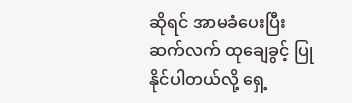ဆိုရင် အာမခံပေးပြီး ဆက်လက် ထုချေခွင့် ပြုနိုင်ပါတယ်လို့ ရှေ့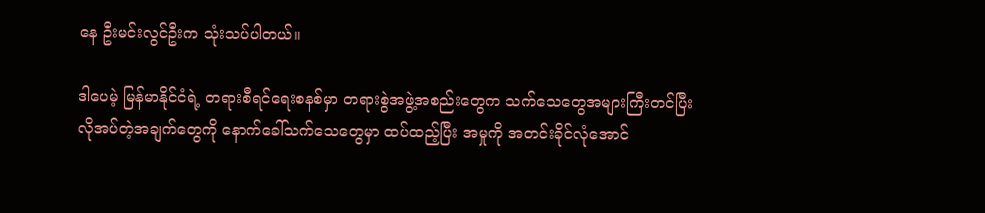နေ ဦးမင်းလွင်ဦးက သုံးသပ်ပါတယ်။

ဒါပေမဲ့ မြန်မာနိုင်ငံရဲ့ တရားစီရင်ရေးစနစ်မှာ တရားစွဲအဖွဲ့အစည်းတွေက သက်သေတွေအများကြီးတင်ပြီး လိုအပ်တဲ့အချက်တွေကို နောက်ခေါ်သက်သေတွေမှာ ထပ်ထည့်ပြီး အမှုကို အတင်းခိုင်လုံအောင်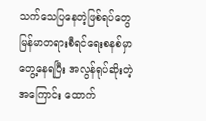သက်သေပြနေတဲ့ဖြစ်ရပ်တွေ မြန်မာတရားစီရင်ရေးစနစ်မှာ တွေ့နေရပြီး အလွန်ရုပ်ဆိုးတဲ့အကြောင်း ထောက်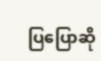ပြပြောဆို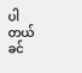ပါတယ်ခင်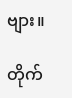ဗျား။

တိုက်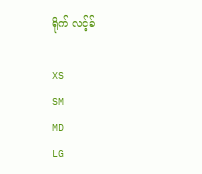ရိုက် လင့်ခ်

XS
SM
MD
LG